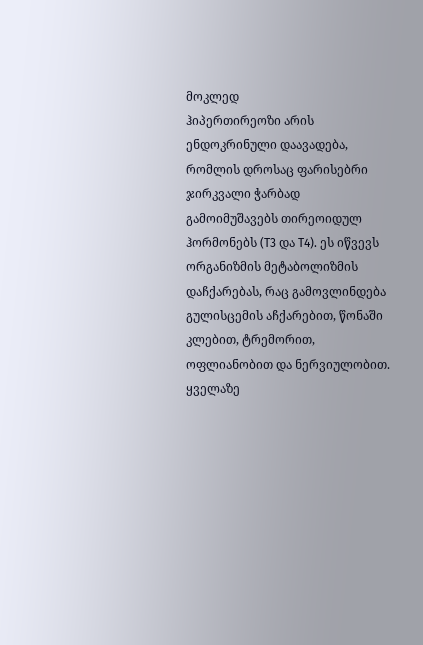მოკლედ
ჰიპერთირეოზი არის ენდოკრინული დაავადება, რომლის დროსაც ფარისებრი ჯირკვალი ჭარბად გამოიმუშავებს თირეოიდულ ჰორმონებს (T3 და T4). ეს იწვევს ორგანიზმის მეტაბოლიზმის დაჩქარებას, რაც გამოვლინდება გულისცემის აჩქარებით, წონაში კლებით, ტრემორით, ოფლიანობით და ნერვიულობით. ყველაზე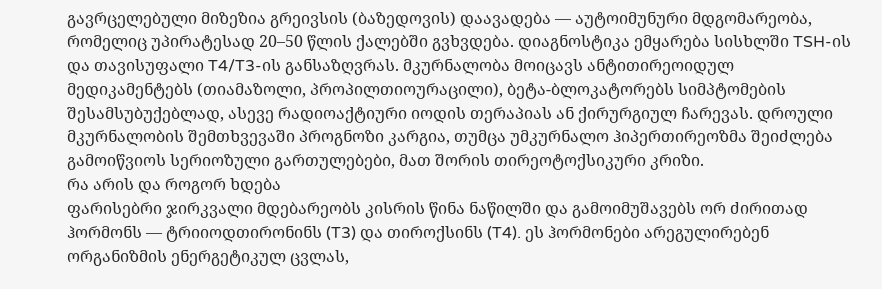გავრცელებული მიზეზია გრეივსის (ბაზედოვის) დაავადება — აუტოიმუნური მდგომარეობა, რომელიც უპირატესად 20–50 წლის ქალებში გვხვდება. დიაგნოსტიკა ემყარება სისხლში TSH-ის და თავისუფალი T4/T3-ის განსაზღვრას. მკურნალობა მოიცავს ანტითირეოიდულ მედიკამენტებს (თიამაზოლი, პროპილთიოურაცილი), ბეტა-ბლოკატორებს სიმპტომების შესამსუბუქებლად, ასევე რადიოაქტიური იოდის თერაპიას ან ქირურგიულ ჩარევას. დროული მკურნალობის შემთხვევაში პროგნოზი კარგია, თუმცა უმკურნალო ჰიპერთირეოზმა შეიძლება გამოიწვიოს სერიოზული გართულებები, მათ შორის თირეოტოქსიკური კრიზი.
რა არის და როგორ ხდება
ფარისებრი ჯირკვალი მდებარეობს კისრის წინა ნაწილში და გამოიმუშავებს ორ ძირითად ჰორმონს — ტრიიოდთირონინს (T3) და თიროქსინს (T4). ეს ჰორმონები არეგულირებენ ორგანიზმის ენერგეტიკულ ცვლას,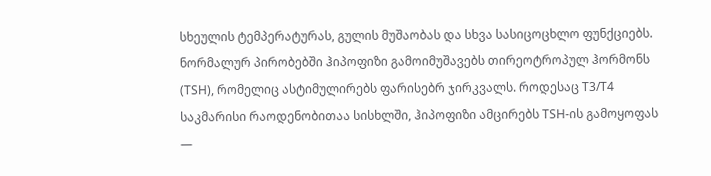სხეულის ტემპერატურას, გულის მუშაობას და სხვა სასიცოცხლო ფუნქციებს.
ნორმალურ პირობებში ჰიპოფიზი გამოიმუშავებს თირეოტროპულ ჰორმონს (TSH), რომელიც ასტიმულირებს ფარისებრ ჯირკვალს. როდესაც T3/T4 საკმარისი რაოდენობითაა სისხლში, ჰიპოფიზი ამცირებს TSH-ის გამოყოფას —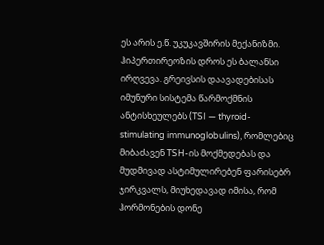ეს არის ე.წ. უკუკავშირის მექანიზმი.
ჰიპერთირეოზის დროს ეს ბალანსი ირღვევა. გრეივსის დაავადებისას იმუნური სისტემა წარმოქმნის ანტისხეულებს (TSI — thyroid-stimulating immunoglobulins), რომლებიც მიბაძავენ TSH-ის მოქმედებას და მუდმივად ასტიმულირებენ ფარისებრ ჯირკვალს, მიუხედავად იმისა, რომ ჰორმონების დონე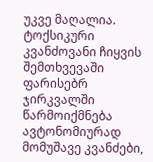უკვე მაღალია.
ტოქსიკური კვანძოვანი ჩიყვის შემთხვევაში ფარისებრ ჯირკვალში წარმოიქმნება ავტონომიურად მომუშავე კვანძები,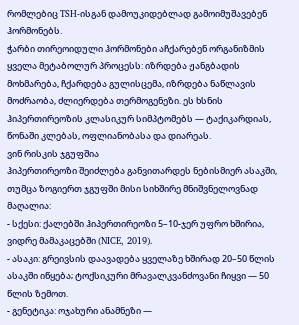რომლებიც TSH-ისგან დამოუკიდებლად გამოიმუშავებენ ჰორმონებს.
ჭარბი თირეოიდული ჰორმონები აჩქარებენ ორგანიზმის ყველა მეტაბოლურ პროცესს: იზრდება ჟანგბადის მოხმარება, ჩქარდება გულისცემა, იზრდება ნაწლავის მოძრაობა, ძლიერდება თერმოგენეზი. ეს ხსნის ჰიპერთირეოზის კლასიკურ სიმპტომებს — ტაქიკარდიას, წონაში კლებას, ოფლიანობასა და დიარეას.
ვინ რისკის ჯგუფშია
ჰიპერთირეოზი შეიძლება განვითარდეს ნებისმიერ ასაკში, თუმცა ზოგიერთ ჯგუფში მისი სიხშირე მნიშვნელოვნად მაღალია:
- სქესი: ქალებში ჰიპერთირეოზი 5–10-ჯერ უფრო ხშირია, ვიდრე მამაკაცებში (NICE, 2019).
- ასაკი: გრეივსის დაავადება ყველაზე ხშირად 20–50 წლის ასაკში იწყება; ტოქსიკური მრავალკვანძოვანი ჩიყვი — 50 წლის ზემოთ.
- გენეტიკა: ოჯახური ანამნეზი —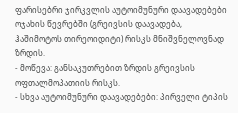ფარისებრი ჯირკვლის აუტოიმუნური დაავადებები ოჯახის წევრებში (გრეივსის დაავადება, ჰაშიმოტოს თირეოიდიტი) რისკს მნიშვნელოვნად ზრდის.
- მოწევა: განსაკუთრებით ზრდის გრეივსის ოფთალმოპათიის რისკს.
- სხვა აუტოიმუნური დაავადებები: პირველი ტიპის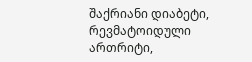შაქრიანი დიაბეტი, რევმატოიდული ართრიტი,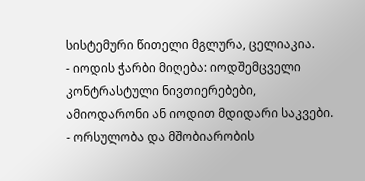სისტემური წითელი მგლურა, ცელიაკია.
- იოდის ჭარბი მიღება: იოდშემცველი კონტრასტული ნივთიერებები, ამიოდარონი ან იოდით მდიდარი საკვები.
- ორსულობა და მშობიარობის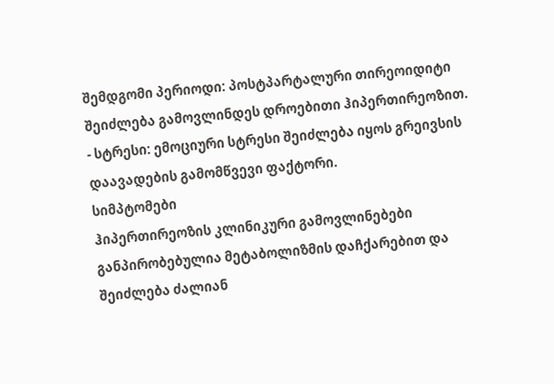შემდგომი პერიოდი: პოსტპარტალური თირეოიდიტი შეიძლება გამოვლინდეს დროებითი ჰიპერთირეოზით.
- სტრესი: ემოციური სტრესი შეიძლება იყოს გრეივსის დაავადების გამომწვევი ფაქტორი.
სიმპტომები
ჰიპერთირეოზის კლინიკური გამოვლინებები განპირობებულია მეტაბოლიზმის დაჩქარებით და შეიძლება ძალიან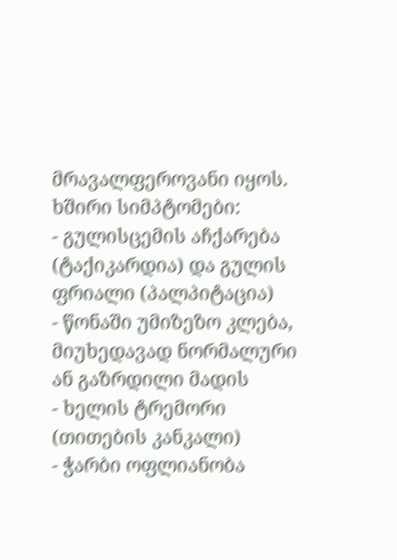მრავალფეროვანი იყოს.
ხშირი სიმპტომები:
- გულისცემის აჩქარება (ტაქიკარდია) და გულის ფრიალი (პალპიტაცია)
- წონაში უმიზეზო კლება, მიუხედავად ნორმალური ან გაზრდილი მადის
- ხელის ტრემორი (თითების კანკალი)
- ჭარბი ოფლიანობა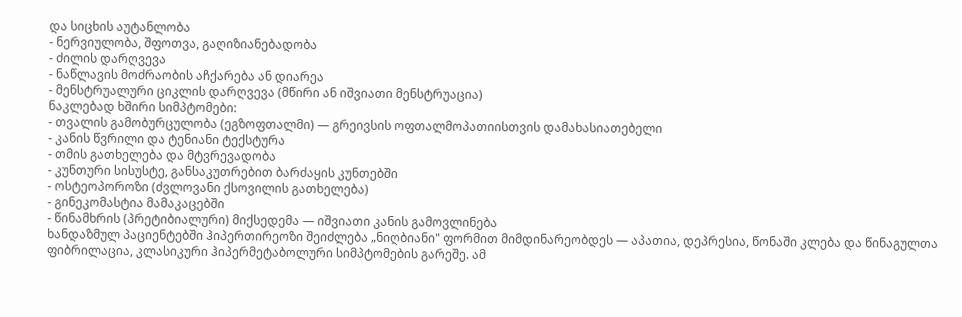და სიცხის აუტანლობა
- ნერვიულობა, შფოთვა, გაღიზიანებადობა
- ძილის დარღვევა
- ნაწლავის მოძრაობის აჩქარება ან დიარეა
- მენსტრუალური ციკლის დარღვევა (მწირი ან იშვიათი მენსტრუაცია)
ნაკლებად ხშირი სიმპტომები:
- თვალის გამობურცულობა (ეგზოფთალმი) — გრეივსის ოფთალმოპათიისთვის დამახასიათებელი
- კანის წვრილი და ტენიანი ტექსტურა
- თმის გათხელება და მტვრევადობა
- კუნთური სისუსტე, განსაკუთრებით ბარძაყის კუნთებში
- ოსტეოპოროზი (ძვლოვანი ქსოვილის გათხელება)
- გინეკომასტია მამაკაცებში
- წინამხრის (პრეტიბიალური) მიქსედემა — იშვიათი კანის გამოვლინება
ხანდაზმულ პაციენტებში ჰიპერთირეოზი შეიძლება „ნიღბიანი" ფორმით მიმდინარეობდეს — აპათია, დეპრესია, წონაში კლება და წინაგულთა ფიბრილაცია, კლასიკური ჰიპერმეტაბოლური სიმპტომების გარეშე. ამ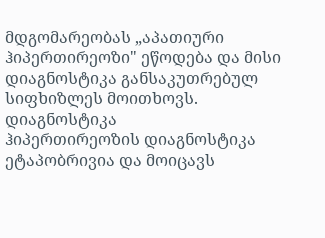მდგომარეობას „აპათიური ჰიპერთირეოზი" ეწოდება და მისი დიაგნოსტიკა განსაკუთრებულ სიფხიზლეს მოითხოვს.
დიაგნოსტიკა
ჰიპერთირეოზის დიაგნოსტიკა ეტაპობრივია და მოიცავს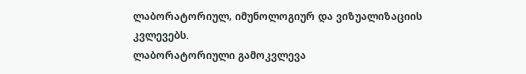ლაბორატორიულ, იმუნოლოგიურ და ვიზუალიზაციის კვლევებს.
ლაბორატორიული გამოკვლევა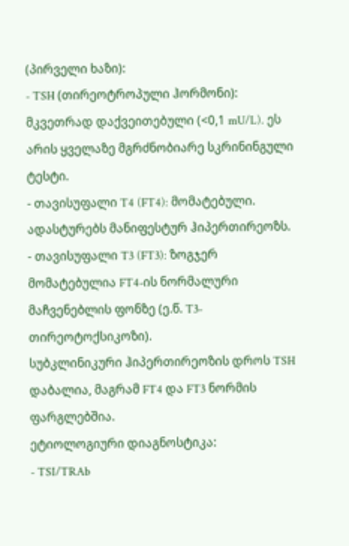(პირველი ხაზი):
- TSH (თირეოტროპული ჰორმონი): მკვეთრად დაქვეითებული (<0,1 mU/L). ეს არის ყველაზე მგრძნობიარე სკრინინგული ტესტი.
- თავისუფალი T4 (FT4): მომატებული. ადასტურებს მანიფესტურ ჰიპერთირეოზს.
- თავისუფალი T3 (FT3): ზოგჯერ მომატებულია FT4-ის ნორმალური მაჩვენებლის ფონზე (ე.წ. T3-თირეოტოქსიკოზი).
სუბკლინიკური ჰიპერთირეოზის დროს TSH დაბალია, მაგრამ FT4 და FT3 ნორმის ფარგლებშია.
ეტიოლოგიური დიაგნოსტიკა:
- TSI/TRAb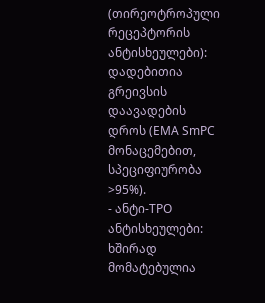(თირეოტროპული რეცეპტორის ანტისხეულები): დადებითია გრეივსის დაავადების დროს (EMA SmPC მონაცემებით, სპეციფიურობა >95%).
- ანტი-TPO ანტისხეულები: ხშირად მომატებულია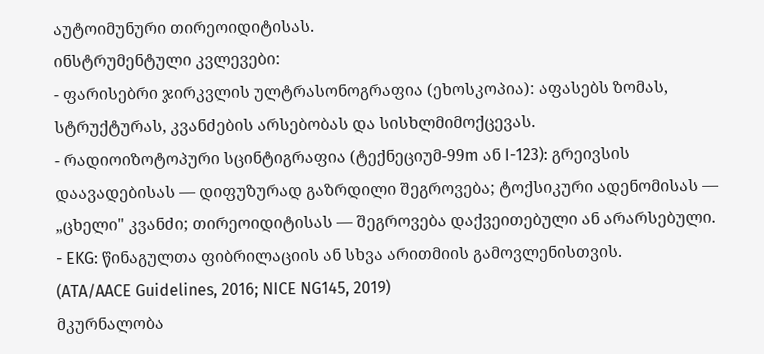აუტოიმუნური თირეოიდიტისას.
ინსტრუმენტული კვლევები:
- ფარისებრი ჯირკვლის ულტრასონოგრაფია (ეხოსკოპია): აფასებს ზომას, სტრუქტურას, კვანძების არსებობას და სისხლმიმოქცევას.
- რადიოიზოტოპური სცინტიგრაფია (ტექნეციუმ-99m ან I-123): გრეივსის დაავადებისას — დიფუზურად გაზრდილი შეგროვება; ტოქსიკური ადენომისას — „ცხელი" კვანძი; თირეოიდიტისას — შეგროვება დაქვეითებული ან არარსებული.
- EKG: წინაგულთა ფიბრილაციის ან სხვა არითმიის გამოვლენისთვის.
(ATA/AACE Guidelines, 2016; NICE NG145, 2019)
მკურნალობა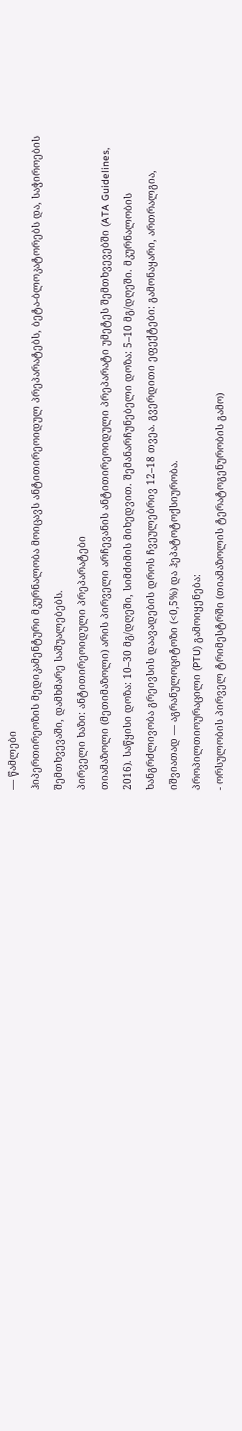— წამლები
ჰიპერთირეოზის მედიკამენტური მკურნალობა მოიცავს ანტითირეოიდულ პრეპარატებს, ბეტა-ბლოკატორებს და, საჭიროების შემთხვევაში, დამხმარე საშუალებებს.
პირველი ხაზი: ანტითირეოიდული პრეპარატები
თიამაზოლი (მეთიმაზოლი) არის პირველი არჩევანის ანტითირეოიდული პრეპარატი უმეტეს შემთხვევებში (ATA Guidelines, 2016). საწყისი დოზა: 10–30 მგ/დღეში, სიმძიმის მიხედვით. შემანარჩუნებელი დოზა: 5–10 მგ/დღეში. მკურნალობის ხანგრძლივობა გრეივსის დაავადების დროს ჩვეულებრივ 12–18 თვეა. გვერდითი ეფექტები: გამონაყარი, ართრალგია, იშვიათად — აგრანულოციტოზი (<0,5%) და ჰეპატოტოქსიურობა.
პროპილთიოურაცილი (PTU) გამოიყენება:
- ორსულობის პირველ ტრიმესტრში (თიამაზოლის ტერატოგენურობის გამო)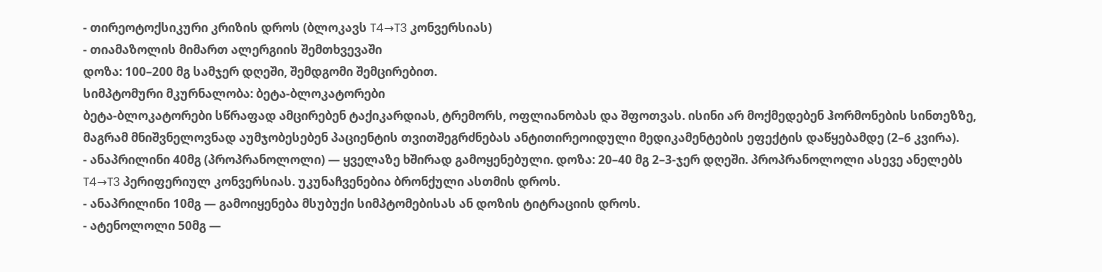- თირეოტოქსიკური კრიზის დროს (ბლოკავს T4→T3 კონვერსიას)
- თიამაზოლის მიმართ ალერგიის შემთხვევაში
დოზა: 100–200 მგ სამჯერ დღეში, შემდგომი შემცირებით.
სიმპტომური მკურნალობა: ბეტა-ბლოკატორები
ბეტა-ბლოკატორები სწრაფად ამცირებენ ტაქიკარდიას, ტრემორს, ოფლიანობას და შფოთვას. ისინი არ მოქმედებენ ჰორმონების სინთეზზე, მაგრამ მნიშვნელოვნად აუმჯობესებენ პაციენტის თვითშეგრძნებას ანტითირეოიდული მედიკამენტების ეფექტის დაწყებამდე (2–6 კვირა).
- ანაპრილინი 40მგ (პროპრანოლოლი) — ყველაზე ხშირად გამოყენებული. დოზა: 20–40 მგ 2–3-ჯერ დღეში. პროპრანოლოლი ასევე ანელებს T4→T3 პერიფერიულ კონვერსიას. უკუნაჩვენებია ბრონქული ასთმის დროს.
- ანაპრილინი 10მგ — გამოიყენება მსუბუქი სიმპტომებისას ან დოზის ტიტრაციის დროს.
- ატენოლოლი 50მგ —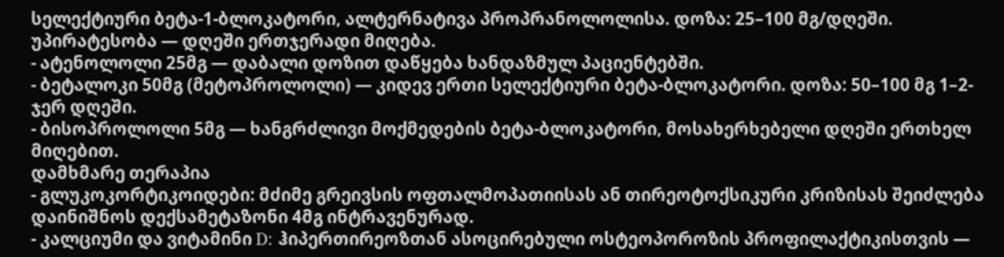სელექტიური ბეტა-1-ბლოკატორი, ალტერნატივა პროპრანოლოლისა. დოზა: 25–100 მგ/დღეში. უპირატესობა — დღეში ერთჯერადი მიღება.
- ატენოლოლი 25მგ — დაბალი დოზით დაწყება ხანდაზმულ პაციენტებში.
- ბეტალოკი 50მგ (მეტოპროლოლი) — კიდევ ერთი სელექტიური ბეტა-ბლოკატორი. დოზა: 50–100 მგ 1–2-ჯერ დღეში.
- ბისოპროლოლი 5მგ — ხანგრძლივი მოქმედების ბეტა-ბლოკატორი, მოსახერხებელი დღეში ერთხელ მიღებით.
დამხმარე თერაპია
- გლუკოკორტიკოიდები: მძიმე გრეივსის ოფთალმოპათიისას ან თირეოტოქსიკური კრიზისას შეიძლება დაინიშნოს დექსამეტაზონი 4მგ ინტრავენურად.
- კალციუმი და ვიტამინი D: ჰიპერთირეოზთან ასოცირებული ოსტეოპოროზის პროფილაქტიკისთვის —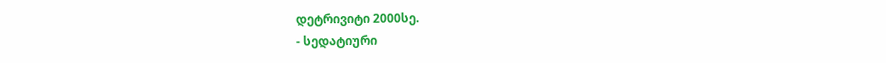დეტრივიტი 2000სე.
- სედატიური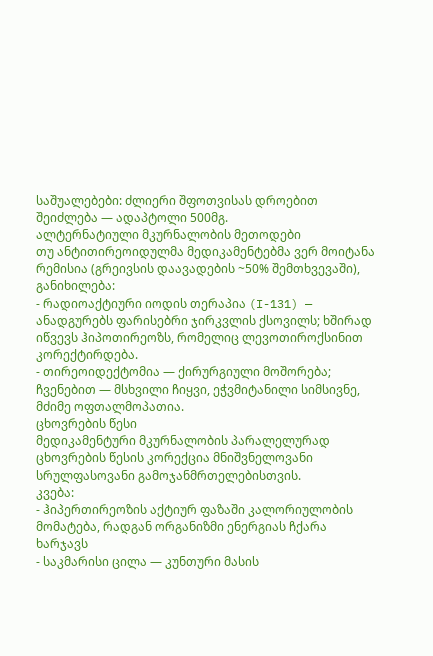საშუალებები: ძლიერი შფოთვისას დროებით შეიძლება — ადაპტოლი 500მგ.
ალტერნატიული მკურნალობის მეთოდები
თუ ანტითირეოიდულმა მედიკამენტებმა ვერ მოიტანა რემისია (გრეივსის დაავადების ~50% შემთხვევაში), განიხილება:
- რადიოაქტიური იოდის თერაპია (I-131) — ანადგურებს ფარისებრი ჯირკვლის ქსოვილს; ხშირად იწვევს ჰიპოთირეოზს, რომელიც ლევოთიროქსინით კორექტირდება.
- თირეოიდექტომია — ქირურგიული მოშორება; ჩვენებით — მსხვილი ჩიყვი, ეჭვმიტანილი სიმსივნე, მძიმე ოფთალმოპათია.
ცხოვრების წესი
მედიკამენტური მკურნალობის პარალელურად ცხოვრების წესის კორექცია მნიშვნელოვანი სრულფასოვანი გამოჯანმრთელებისთვის.
კვება:
- ჰიპერთირეოზის აქტიურ ფაზაში კალორიულობის მომატება, რადგან ორგანიზმი ენერგიას ჩქარა ხარჯავს
- საკმარისი ცილა — კუნთური მასის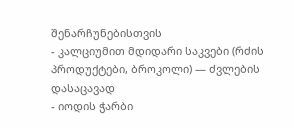შენარჩუნებისთვის
- კალციუმით მდიდარი საკვები (რძის პროდუქტები, ბროკოლი) — ძვლების დასაცავად
- იოდის ჭარბი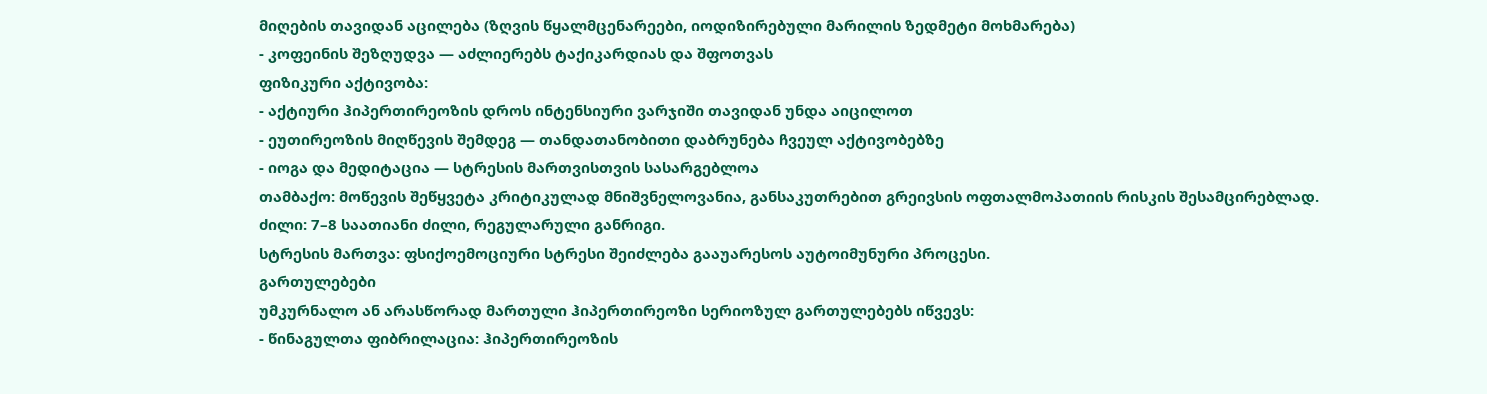მიღების თავიდან აცილება (ზღვის წყალმცენარეები, იოდიზირებული მარილის ზედმეტი მოხმარება)
- კოფეინის შეზღუდვა — აძლიერებს ტაქიკარდიას და შფოთვას
ფიზიკური აქტივობა:
- აქტიური ჰიპერთირეოზის დროს ინტენსიური ვარჯიში თავიდან უნდა აიცილოთ
- ეუთირეოზის მიღწევის შემდეგ — თანდათანობითი დაბრუნება ჩვეულ აქტივობებზე
- იოგა და მედიტაცია — სტრესის მართვისთვის სასარგებლოა
თამბაქო: მოწევის შეწყვეტა კრიტიკულად მნიშვნელოვანია, განსაკუთრებით გრეივსის ოფთალმოპათიის რისკის შესამცირებლად.
ძილი: 7–8 საათიანი ძილი, რეგულარული განრიგი.
სტრესის მართვა: ფსიქოემოციური სტრესი შეიძლება გააუარესოს აუტოიმუნური პროცესი.
გართულებები
უმკურნალო ან არასწორად მართული ჰიპერთირეოზი სერიოზულ გართულებებს იწვევს:
- წინაგულთა ფიბრილაცია: ჰიპერთირეოზის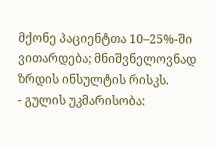მქონე პაციენტთა 10–25%-ში ვითარდება; მნიშვნელოვნად ზრდის ინსულტის რისკს.
- გულის უკმარისობა: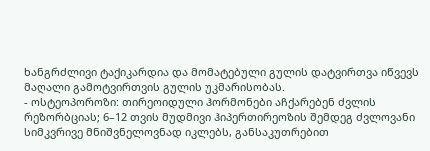ხანგრძლივი ტაქიკარდია და მომატებული გულის დატვირთვა იწვევს მაღალი გამოტვირთვის გულის უკმარისობას.
- ოსტეოპოროზი: თირეოიდული ჰორმონები აჩქარებენ ძვლის რეზორბციას; 6–12 თვის მუდმივი ჰიპერთირეოზის შემდეგ ძვლოვანი სიმკვრივე მნიშვნელოვნად იკლებს, განსაკუთრებით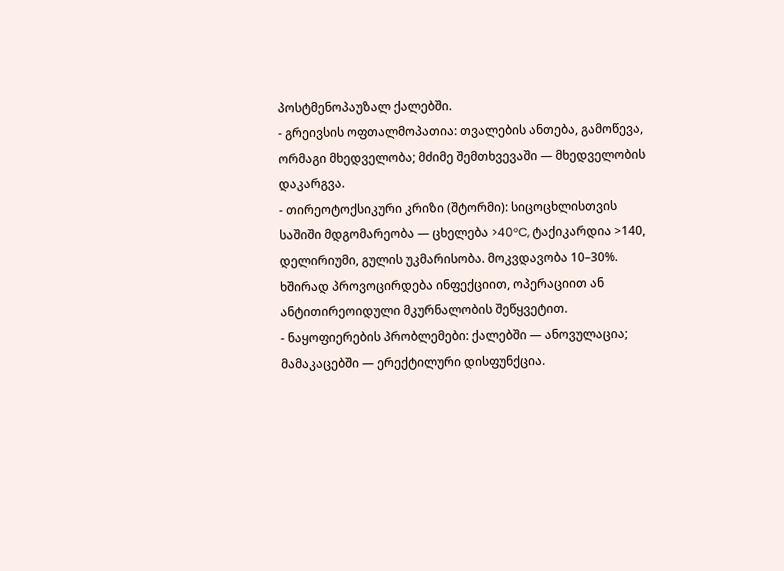პოსტმენოპაუზალ ქალებში.
- გრეივსის ოფთალმოპათია: თვალების ანთება, გამოწევა, ორმაგი მხედველობა; მძიმე შემთხვევაში — მხედველობის დაკარგვა.
- თირეოტოქსიკური კრიზი (შტორმი): სიცოცხლისთვის საშიში მდგომარეობა — ცხელება >40°C, ტაქიკარდია >140, დელირიუმი, გულის უკმარისობა. მოკვდავობა 10–30%. ხშირად პროვოცირდება ინფექციით, ოპერაციით ან ანტითირეოიდული მკურნალობის შეწყვეტით.
- ნაყოფიერების პრობლემები: ქალებში — ანოვულაცია; მამაკაცებში — ერექტილური დისფუნქცია.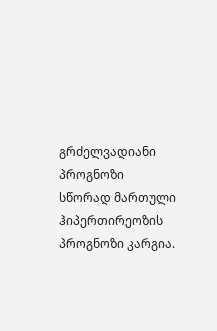გრძელვადიანი პროგნოზი
სწორად მართული ჰიპერთირეოზის პროგნოზი კარგია.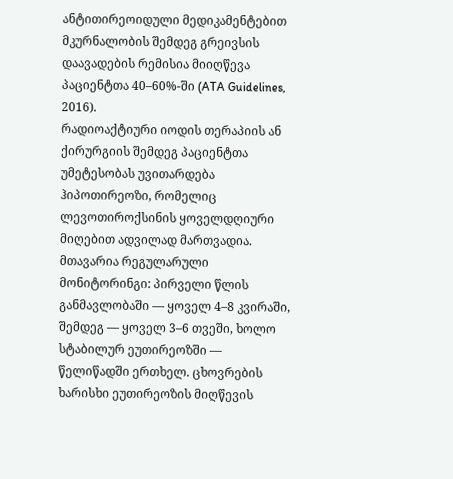ანტითირეოიდული მედიკამენტებით მკურნალობის შემდეგ გრეივსის დაავადების რემისია მიიღწევა პაციენტთა 40–60%-ში (ATA Guidelines, 2016).
რადიოაქტიური იოდის თერაპიის ან ქირურგიის შემდეგ პაციენტთა უმეტესობას უვითარდება ჰიპოთირეოზი, რომელიც ლევოთიროქსინის ყოველდღიური მიღებით ადვილად მართვადია.
მთავარია რეგულარული მონიტორინგი: პირველი წლის განმავლობაში — ყოველ 4–8 კვირაში, შემდეგ — ყოველ 3–6 თვეში, ხოლო სტაბილურ ეუთირეოზში — წელიწადში ერთხელ. ცხოვრების ხარისხი ეუთირეოზის მიღწევის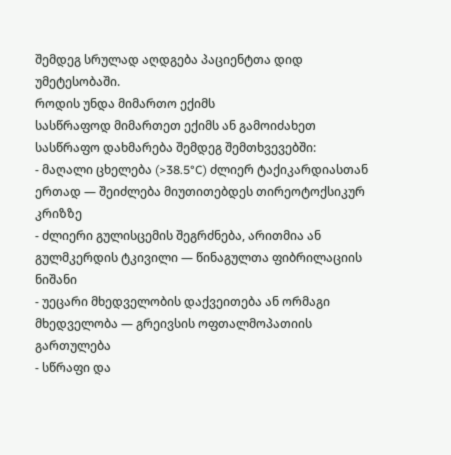შემდეგ სრულად აღდგება პაციენტთა დიდ უმეტესობაში.
როდის უნდა მიმართო ექიმს
სასწრაფოდ მიმართეთ ექიმს ან გამოიძახეთ სასწრაფო დახმარება შემდეგ შემთხვევებში:
- მაღალი ცხელება (>38.5°C) ძლიერ ტაქიკარდიასთან ერთად — შეიძლება მიუთითებდეს თირეოტოქსიკურ კრიზზე
- ძლიერი გულისცემის შეგრძნება, არითმია ან გულმკერდის ტკივილი — წინაგულთა ფიბრილაციის ნიშანი
- უეცარი მხედველობის დაქვეითება ან ორმაგი მხედველობა — გრეივსის ოფთალმოპათიის გართულება
- სწრაფი და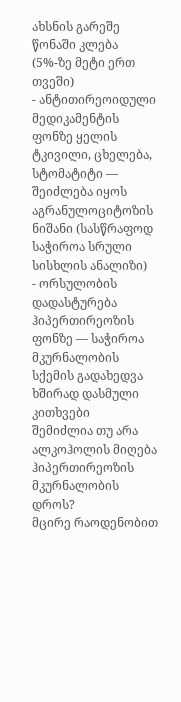ახსნის გარეშე წონაში კლება (5%-ზე მეტი ერთ თვეში)
- ანტითირეოიდული მედიკამენტის ფონზე ყელის ტკივილი, ცხელება, სტომატიტი — შეიძლება იყოს აგრანულოციტოზის ნიშანი (სასწრაფოდ საჭიროა სრული სისხლის ანალიზი)
- ორსულობის დადასტურება ჰიპერთირეოზის ფონზე — საჭიროა მკურნალობის სქემის გადახედვა
ხშირად დასმული კითხვები
შემიძლია თუ არა ალკოჰოლის მიღება ჰიპერთირეოზის მკურნალობის დროს?
მცირე რაოდენობით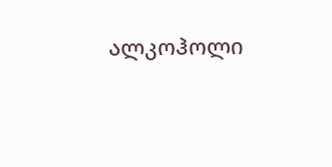ალკოჰოლი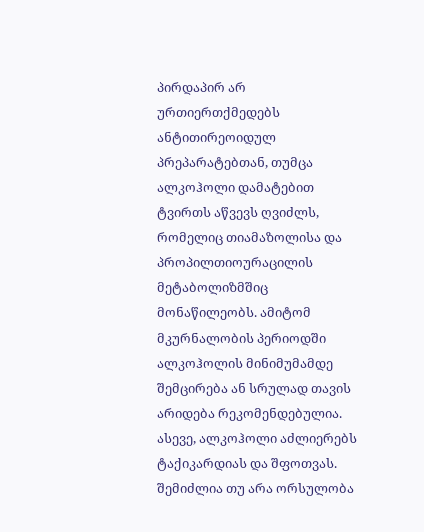პირდაპირ არ ურთიერთქმედებს ანტითირეოიდულ პრეპარატებთან, თუმცა ალკოჰოლი დამატებით ტვირთს აწვევს ღვიძლს, რომელიც თიამაზოლისა და პროპილთიოურაცილის მეტაბოლიზმშიც მონაწილეობს. ამიტომ მკურნალობის პერიოდში ალკოჰოლის მინიმუმამდე შემცირება ან სრულად თავის არიდება რეკომენდებულია. ასევე, ალკოჰოლი აძლიერებს ტაქიკარდიას და შფოთვას.
შემიძლია თუ არა ორსულობა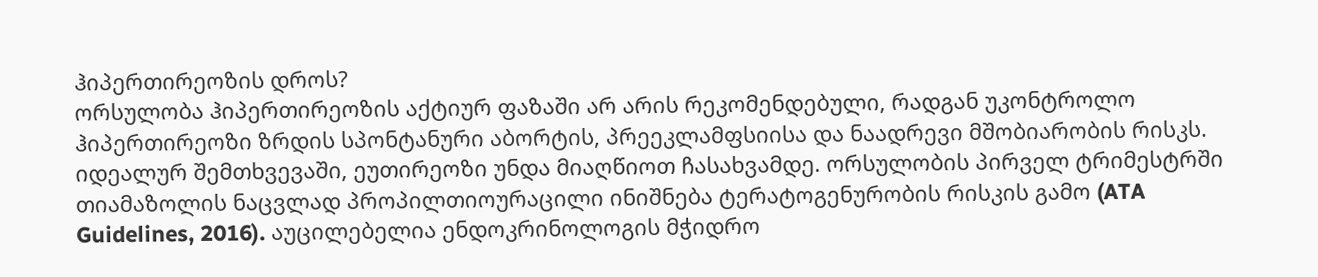ჰიპერთირეოზის დროს?
ორსულობა ჰიპერთირეოზის აქტიურ ფაზაში არ არის რეკომენდებული, რადგან უკონტროლო ჰიპერთირეოზი ზრდის სპონტანური აბორტის, პრეეკლამფსიისა და ნაადრევი მშობიარობის რისკს. იდეალურ შემთხვევაში, ეუთირეოზი უნდა მიაღწიოთ ჩასახვამდე. ორსულობის პირველ ტრიმესტრში თიამაზოლის ნაცვლად პროპილთიოურაცილი ინიშნება ტერატოგენურობის რისკის გამო (ATA Guidelines, 2016). აუცილებელია ენდოკრინოლოგის მჭიდრო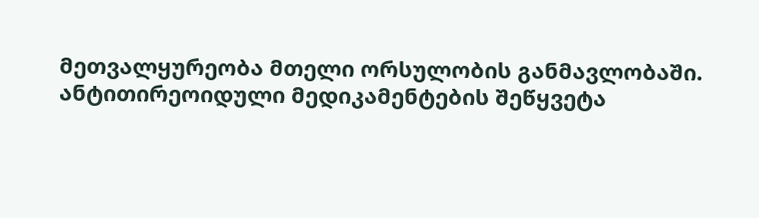მეთვალყურეობა მთელი ორსულობის განმავლობაში.
ანტითირეოიდული მედიკამენტების შეწყვეტა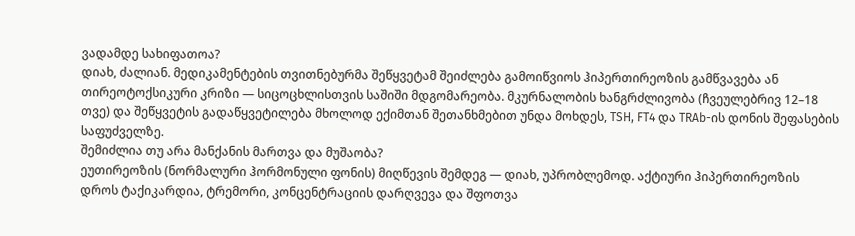ვადამდე სახიფათოა?
დიახ, ძალიან. მედიკამენტების თვითნებურმა შეწყვეტამ შეიძლება გამოიწვიოს ჰიპერთირეოზის გამწვავება ან თირეოტოქსიკური კრიზი — სიცოცხლისთვის საშიში მდგომარეობა. მკურნალობის ხანგრძლივობა (ჩვეულებრივ 12–18 თვე) და შეწყვეტის გადაწყვეტილება მხოლოდ ექიმთან შეთანხმებით უნდა მოხდეს, TSH, FT4 და TRAb-ის დონის შეფასების საფუძველზე.
შემიძლია თუ არა მანქანის მართვა და მუშაობა?
ეუთირეოზის (ნორმალური ჰორმონული ფონის) მიღწევის შემდეგ — დიახ, უპრობლემოდ. აქტიური ჰიპერთირეოზის დროს ტაქიკარდია, ტრემორი, კონცენტრაციის დარღვევა და შფოთვა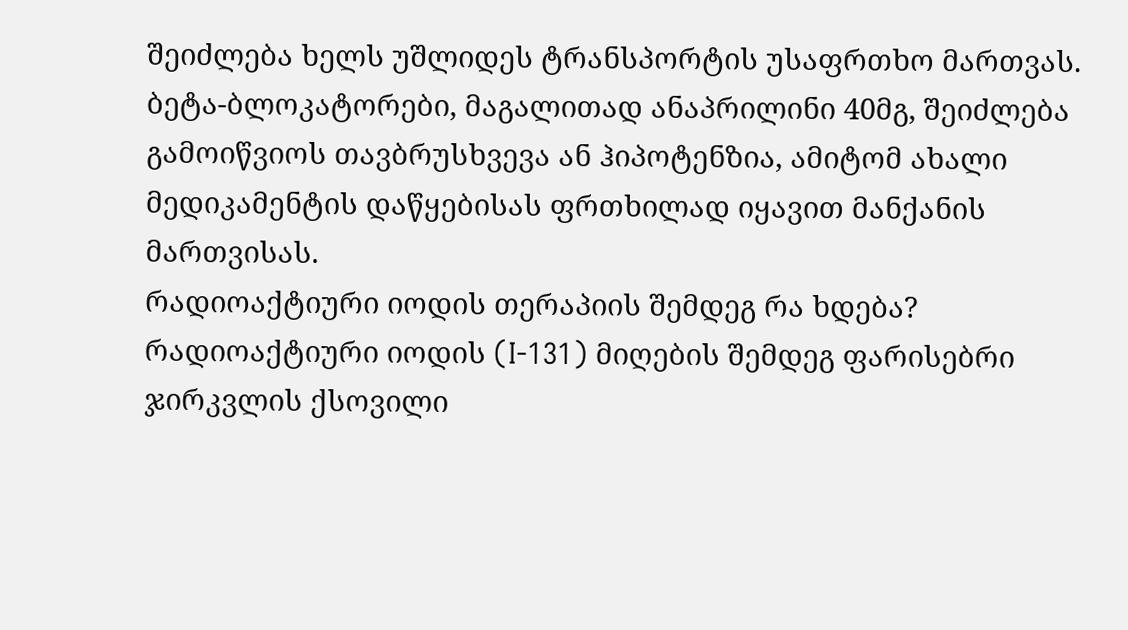შეიძლება ხელს უშლიდეს ტრანსპორტის უსაფრთხო მართვას. ბეტა-ბლოკატორები, მაგალითად ანაპრილინი 40მგ, შეიძლება გამოიწვიოს თავბრუსხვევა ან ჰიპოტენზია, ამიტომ ახალი მედიკამენტის დაწყებისას ფრთხილად იყავით მანქანის მართვისას.
რადიოაქტიური იოდის თერაპიის შემდეგ რა ხდება?
რადიოაქტიური იოდის (I-131) მიღების შემდეგ ფარისებრი ჯირკვლის ქსოვილი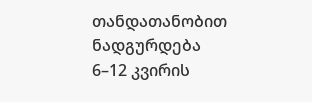თანდათანობით ნადგურდება 6–12 კვირის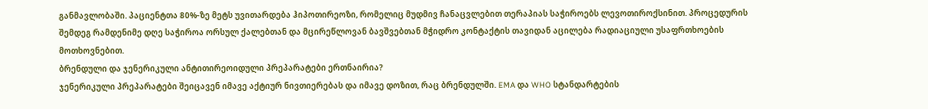განმავლობაში. პაციენტთა 80%-ზე მეტს უვითარდება ჰიპოთირეოზი, რომელიც მუდმივ ჩანაცვლებით თერაპიას საჭიროებს ლევოთიროქსინით. პროცედურის შემდეგ რამდენიმე დღე საჭიროა ორსულ ქალებთან და მცირეწლოვან ბავშვებთან მჭიდრო კონტაქტის თავიდან აცილება რადიაციული უსაფრთხოების მოთხოვნებით.
ბრენდული და ჯენერიკული ანტითირეოიდული პრეპარატები ერთნაირია?
ჯენერიკული პრეპარატები შეიცავენ იმავე აქტიურ ნივთიერებას და იმავე დოზით, რაც ბრენდულში. EMA და WHO სტანდარტების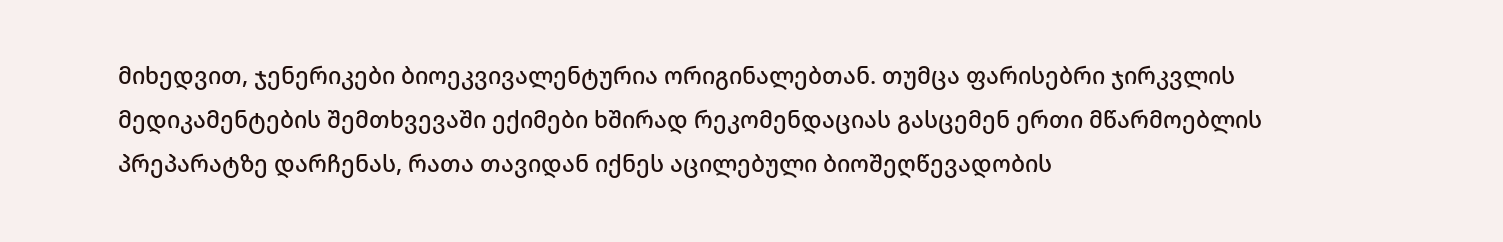მიხედვით, ჯენერიკები ბიოეკვივალენტურია ორიგინალებთან. თუმცა ფარისებრი ჯირკვლის მედიკამენტების შემთხვევაში ექიმები ხშირად რეკომენდაციას გასცემენ ერთი მწარმოებლის პრეპარატზე დარჩენას, რათა თავიდან იქნეს აცილებული ბიოშეღწევადობის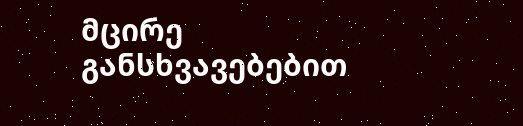მცირე განსხვავებებით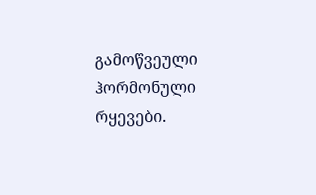გამოწვეული ჰორმონული რყევები.